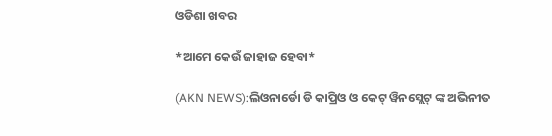ଓଡିଶା ଖବର

*ଆମେ କେଉଁ ଜାହାଜ ହେବା*

(AKN NEWS):ଲିଓନାର୍ଡୋ ଡି କାପ୍ରିଓ ଓ କେଟ୍ ୱିନସ୍ଲେଟ୍ ଙ୍କ ଅଭିନୀତ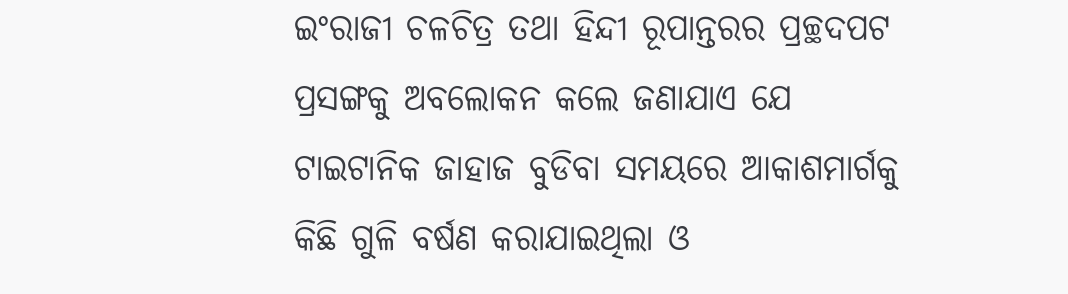ଇଂରାଜୀ ଚଳଚିତ୍ର ତଥା ହିନ୍ଦୀ ରୂପାନ୍ତରର ପ୍ରଚ୍ଛଦପଟ ପ୍ରସଙ୍ଗକୁ ଅବଲୋକନ କଲେ ଜଣାଯାଏ ଯେ ଟାଇଟାନିକ ଜାହାଜ ବୁଡିବା ସମୟରେ ଆକାଶମାର୍ଗକୁ କିଛି ଗୁଳି ବର୍ଷଣ କରାଯାଇଥିଲା ଓ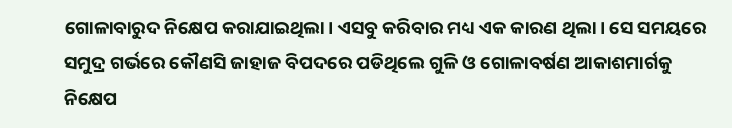ଗୋଳାବାରୁଦ ନିକ୍ଷେପ କରାଯାଇଥିଲା। ଏସବୁ କରିବାର ମଧ୍ୟ ଏକ କାରଣ ଥିଲା। ସେ ସମୟରେ ସମୁଦ୍ର ଗର୍ଭରେ କୌଣସି ଜାହାଜ ବିପଦରେ ପଡିଥିଲେ ଗୁଳି ଓ ଗୋଳାବର୍ଷଣ ଆକାଶମାର୍ଗକୁ ନିକ୍ଷେପ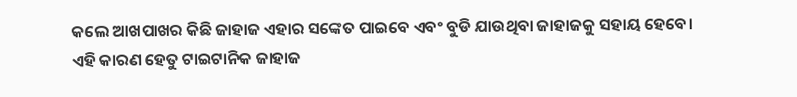କଲେ ଆଖପାଖର କିଛି ଜାହାଜ ଏହାର ସଙ୍କେତ ପାଇବେ ଏବଂ ବୁଡି ଯାଉଥିବା ଜାହାଜକୁ ସହାୟ ହେବେ। ଏହି କାରଣ ହେତୁ ଟାଇଟାନିକ ଜାହାଜ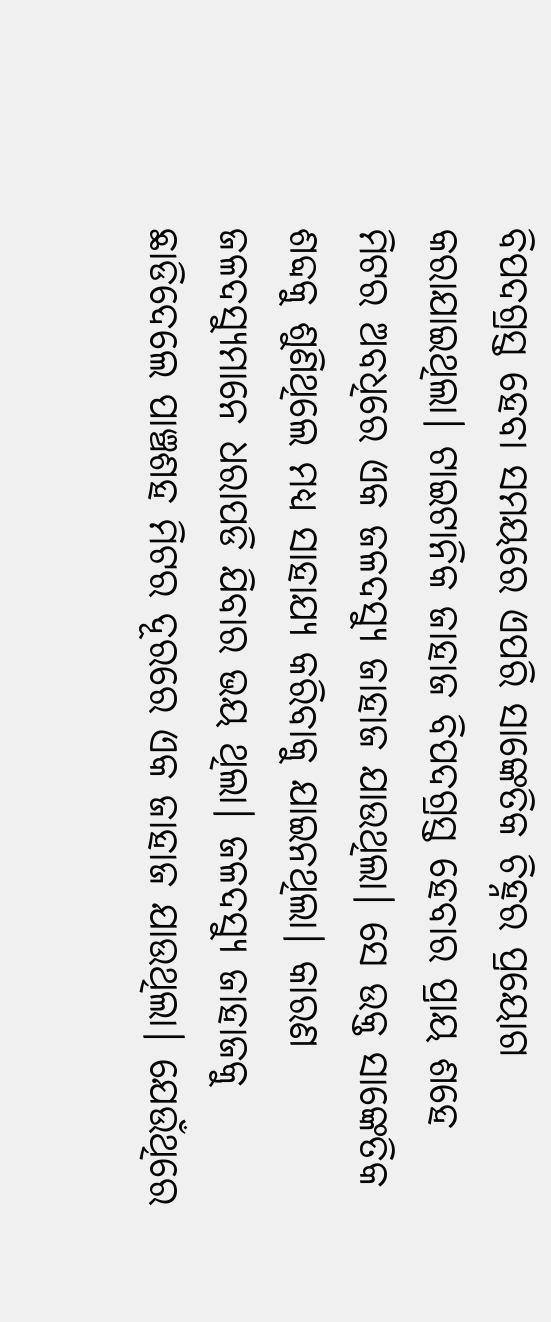ବିପଦଗ୍ରସ୍ତ ହେବା ସମୟରେ ଏପରି ସାଙ୍କେତିକ ଚିହ୍ନର ପ୍ରୟୋଗ କରାଯାଇଥିଲା। ଟାଇଟାନିକ ଜାହାଜ ବିପଦଗ୍ରସ୍ତ ହେବାର ପ୍ରାୟ ଶହେ ମିଟର ଅବଧିରେ ଏକ ଜଳଦସ୍ୟୁ ଜାହାଜ ଯାଉଥିଲା। ସେ ଉକ୍ତ ସାଙ୍କେତିକ ଶବ୍ଦକୁ ଶୁଣିଥିଲେ ମଧ୍ୟ ସାହାଯ୍ୟ କରିବାକୁ ଯାଇନଥିଲା। କାରଣ ଜଳଦସ୍ୟୁମାନେ ଧରାପଡି ଯିବାର ଭୟ ଥିଲା। ଜଳଦସ୍ୟୁ ଜାହାଜକୁ ଛାଡିଦେଲେ ପାଞ୍ଚଶହ ମିଟର ଦୂରରେ ଏକ ଜାହାଜ ଯାଉଥିଲା। ଯେଉଁଥିରେ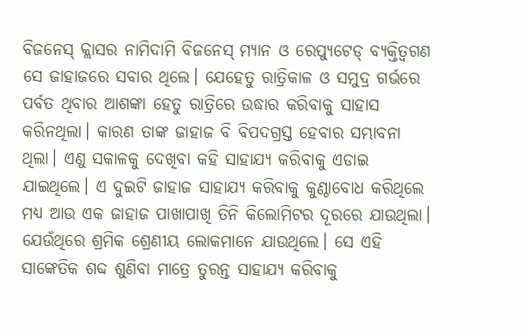ବିଜନେସ୍ କ୍ଲାସର ନାମିଦାମି ବିଜନେସ୍ ମ୍ୟାନ ଓ ରେପ୍ୟୁଟେଡ୍ ବ୍ୟକ୍ତିତ୍ବଗଣ ସେ ଜାହାଜରେ ସବାର ଥିଲେ। ଯେହେତୁ ରାତ୍ରିକାଳ ଓ ସମୁଦ୍ର ଗର୍ଭରେ ପର୍ବତ ଥିବାର ଆଶଙ୍କା ହେତୁ ରାତ୍ରିରେ ଉଦ୍ଧାର କରିବାକୁ ସାହାସ କରିନଥିଲା। କାରଣ ତାଙ୍କ ଜାହାଜ ବି ବିପଦଗ୍ରସ୍ତ ହେବାର ସମ୍ଭାବନା ଥିଲା। ଏଣୁ ସକାଳକୁ ଦେଖିବା କହି ସାହାଯ୍ୟ କରିବାକୁ ଏଡାଇ ଯାଇଥିଲେ। ଏ ଦୁଇଟି ଜାହାଜ ସାହାଯ୍ୟ କରିବାକୁ କୁଣ୍ଠାବୋଧ କରିଥିଲେ ମଧ୍ୟ ଆଉ ଏକ ଜାହାଜ ପାଖାପାଖି ତିନି କିଲୋମିଟର ଦୂରରେ ଯାଉଥିଲା। ଯେଉଁଥିରେ ଶ୍ରମିକ ଶ୍ରେଣୀୟ ଲୋକମାନେ ଯାଉଥିଲେ। ସେ ଏହି ସାଙ୍କେତିକ ଶବ୍ଦ ଶୁଣିବା ମାତ୍ରେ ତୁରନ୍ତ ସାହାଯ୍ୟ କରିବାକୁ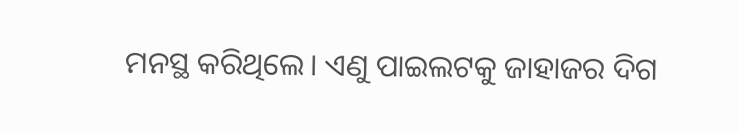ମନସ୍ଥ କରିଥିଲେ। ଏଣୁ ପାଇଲଟକୁ ଜାହାଜର ଦିଗ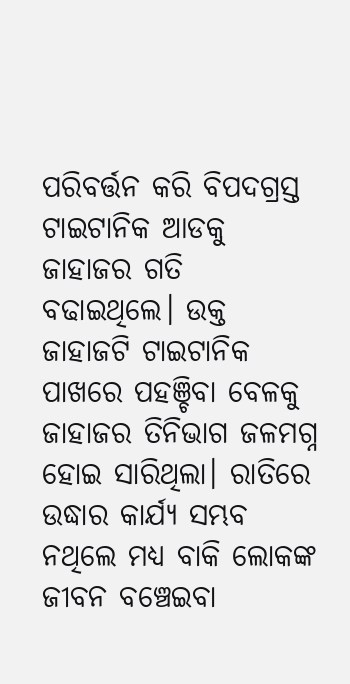ପରିବର୍ତ୍ତନ କରି ବିପଦଗ୍ରସ୍ତ ଟାଇଟାନିକ ଆଡକୁ ଜାହାଜର ଗତି ବଢାଇଥିଲେ। ଉକ୍ତ ଜାହାଜଟି ଟାଇଟାନିକ ପାଖରେ ପହଞ୍ଚିବା ବେଳକୁ ଜାହାଜର ତିନିଭାଗ ଜଳମଗ୍ନ ହୋଇ ସାରିଥିଲା। ରାତିରେ ଉଦ୍ଧାର କାର୍ଯ୍ୟ ସମ୍ଭବ ନଥିଲେ ମଧ୍ୟ ବାକି ଲୋକଙ୍କ ଜୀବନ ବଞ୍ଚେଇବା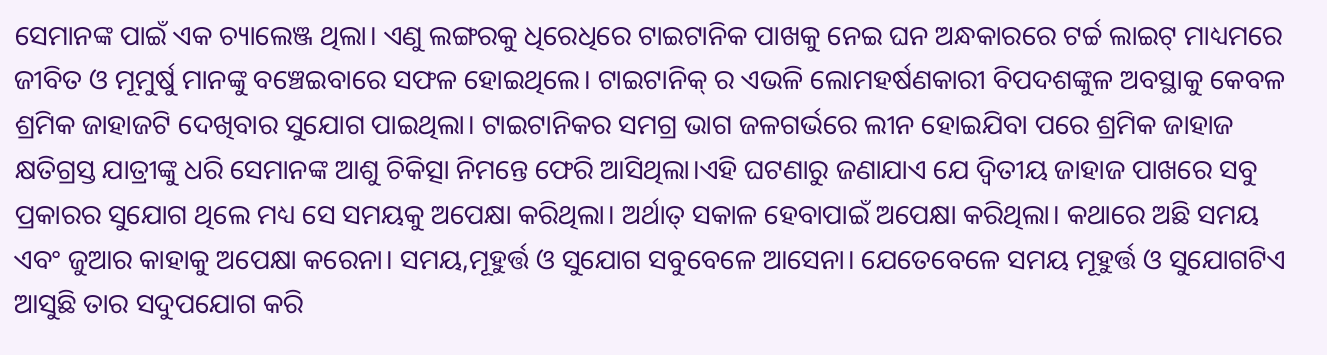ସେମାନଙ୍କ ପାଇଁ ଏକ ଚ୍ୟାଲେଞ୍ଜ ଥିଲା। ଏଣୁ ଲଙ୍ଗରକୁ ଧିରେଧିରେ ଟାଇଟାନିକ ପାଖକୁ ନେଇ ଘନ ଅନ୍ଧକାରରେ ଟର୍ଚ୍ଚ ଲାଇଟ୍ ମାଧ୍ୟମରେ ଜୀବିତ ଓ ମୂମୁର୍ଷୁ ମାନଙ୍କୁ ବଞ୍ଚେଇବାରେ ସଫଳ ହୋଇଥିଲେ। ଟାଇଟାନିକ୍ ର ଏଭଳି ଲୋମହର୍ଷଣକାରୀ ବିପଦଶଙ୍କୁଳ ଅବସ୍ଥାକୁ କେବଳ ଶ୍ରମିକ ଜାହାଜଟି ଦେଖିବାର ସୁଯୋଗ ପାଇଥିଲା। ଟାଇଟାନିକର ସମଗ୍ର ଭାଗ ଜଳଗର୍ଭରେ ଲୀନ ହୋଇଯିବା ପରେ ଶ୍ରମିକ ଜାହାଜ କ୍ଷତିଗ୍ରସ୍ତ ଯାତ୍ରୀଙ୍କୁ ଧରି ସେମାନଙ୍କ ଆଶୁ ଚିକିତ୍ସା ନିମନ୍ତେ ଫେରି ଆସିଥିଲା।ଏହି ଘଟଣାରୁ ଜଣାଯାଏ ଯେ ଦ୍ବିତୀୟ ଜାହାଜ ପାଖରେ ସବୁ ପ୍ରକାରର ସୁଯୋଗ ଥିଲେ ମଧ୍ୟ ସେ ସମୟକୁ ଅପେକ୍ଷା କରିଥିଲା। ଅର୍ଥାତ୍ ସକାଳ ହେବାପାଇଁ ଅପେକ୍ଷା କରିଥିଲା। କଥାରେ ଅଛି ସମୟ ଏବଂ ଜୁଆର କାହାକୁ ଅପେକ୍ଷା କରେନା। ସମୟ,ମୂହୁର୍ତ୍ତ ଓ ସୁଯୋଗ ସବୁବେଳେ ଆସେନା। ଯେତେବେଳେ ସମୟ ମୂହୁର୍ତ୍ତ ଓ ସୁଯୋଗଟିଏ ଆସୁଛି ତାର ସଦୁପଯୋଗ କରି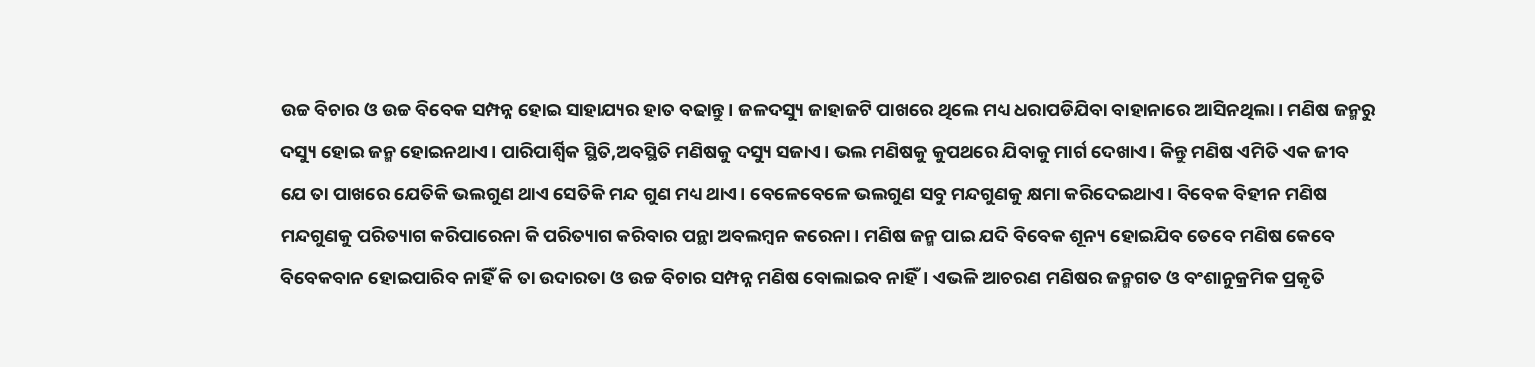ଉଚ୍ଚ ବିଚାର ଓ ଉଚ୍ଚ ବିବେକ ସମ୍ପନ୍ନ ହୋଇ ସାହାଯ୍ୟର ହାତ ବଢାନ୍ତୁ। ଜଳଦସ୍ୟୁ ଜାହାଜଟି ପାଖରେ ଥିଲେ ମଧ୍ୟ ଧରାପଡିଯିବା ବାହାନାରେ ଆସିନଥିଲା। ମଣିଷ ଜନ୍ମରୁ ଦସ୍ୟୁ ହୋଇ ଜନ୍ମ ହୋଇନଥାଏ। ପାରିପାର୍ଶ୍ବିକ ସ୍ଥିତି,ଅବସ୍ଥିତି ମଣିଷକୁ ଦସ୍ୟୁ ସଜାଏ। ଭଲ ମଣିଷକୁ କୁପଥରେ ଯିବାକୁ ମାର୍ଗ ଦେଖାଏ। କିନ୍ତୁ ମଣିଷ ଏମିତି ଏକ ଜୀବ ଯେ ତା ପାଖରେ ଯେତିକି ଭଲଗୁଣ ଥାଏ ସେତିକି ମନ୍ଦ ଗୁଣ ମଧ୍ୟ ଥାଏ। ବେଳେବେଳେ ଭଲଗୁଣ ସବୁ ମନ୍ଦଗୁଣକୁ କ୍ଷମା କରିଦେଇଥାଏ। ବିବେକ ବିହୀନ ମଣିଷ ମନ୍ଦଗୁଣକୁ ପରିତ୍ୟାଗ କରିପାରେନା କି ପରିତ୍ୟାଗ କରିବାର ପନ୍ଥା ଅବଲମ୍ବନ କରେନା। ମଣିଷ ଜନ୍ମ ପାଇ ଯଦି ବିବେକ ଶୂନ୍ୟ ହୋଇଯିବ ତେବେ ମଣିଷ କେବେ ବିବେକବାନ ହୋଇପାରିବ ନାହିଁ କି ତା ଉଦାରତା ଓ ଉଚ୍ଚ ବିଚାର ସମ୍ପନ୍ନ ମଣିଷ ବୋଲାଇବ ନାହିଁ। ଏଭଳି ଆଚରଣ ମଣିଷର ଜନ୍ମଗତ ଓ ବଂଶାନୁକ୍ରମିକ ପ୍ରକୃତି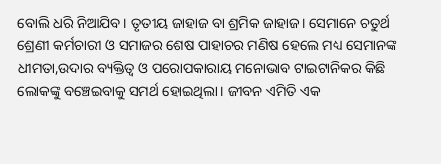ବୋଲି ଧରି ନିଆଯିବ। ତୃତୀୟ ଜାହାଜ ବା ଶ୍ରମିକ ଜାହାଜ। ସେମାନେ ଚତୁର୍ଥ ଶ୍ରେଣୀ କର୍ମଚାରୀ ଓ ସମାଜର ଶେଷ ପାହାଚର ମଣିଷ ହେଲେ ମଧ୍ୟ ସେମାନଙ୍କ ଧୀମତା,ଉଦାର ବ୍ୟକ୍ତିତ୍ବ ଓ ପରୋପକାରାୟ ମନୋଭାବ ଟାଇଟାନିକର କିଛି ଲୋକଙ୍କୁ ବଞ୍ଚେଇବାକୁ ସମର୍ଥ ହୋଇଥିଲା। ଜୀବନ ଏମିତି ଏକ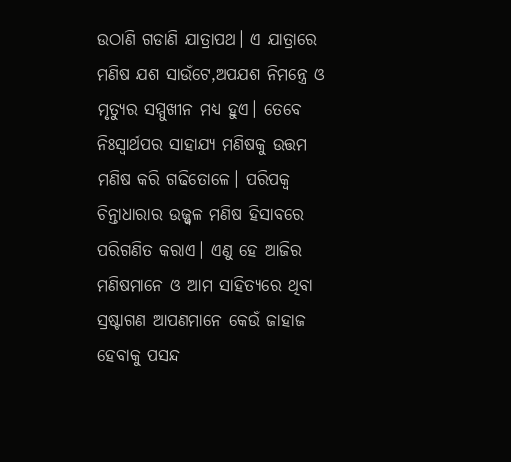ଉଠାଣି ଗଡାଣି ଯାତ୍ରାପଥ। ଏ ଯାତ୍ରାରେ ମଣିଷ ଯଶ ସାଉଁଟେ,ଅପଯଶ ନିମନ୍ତ୍ରେ ଓ ମୃତ୍ୟୁର ସମ୍ମୁଖୀନ ମଧ୍ୟ ହୁଏ। ତେବେ ନିଃସ୍ବାର୍ଥପର ସାହାଯ୍ୟ ମଣିଷକୁ ଉତ୍ତମ ମଣିଷ କରି ଗଢିତୋଳେ। ପରିପକ୍ବ ଚିନ୍ତାଧାରାର ଉଜ୍ଜ୍ବଳ ମଣିଷ ହିସାବରେ ପରିଗଣିତ କରାଏ। ଏଣୁ ହେ ଆଜିର ମଣିଷମାନେ ଓ ଆମ ସାହିତ୍ୟରେ ଥିବା ସ୍ରଷ୍ଟାଗଣ ଆପଣମାନେ କେଉଁ ଜାହାଜ ହେବାକୁ ପସନ୍ଦ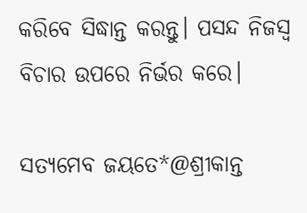କରିବେ ସିଦ୍ଧାନ୍ତ କରନ୍ତୁ। ପସନ୍ଦ ନିଜସ୍ବ ବିଚାର ଉପରେ ନିର୍ଭର କରେ।

ସତ୍ୟମେବ ଜୟତେ*@ଶ୍ରୀକାନ୍ତ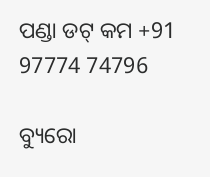ପଣ୍ଡା ଡଟ୍ କମ +91 97774 74796

ବ୍ୟୁରୋ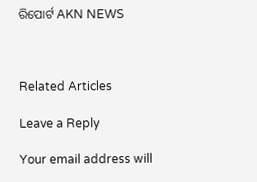ରିପୋର୍ଟ AKN NEWS



Related Articles

Leave a Reply

Your email address will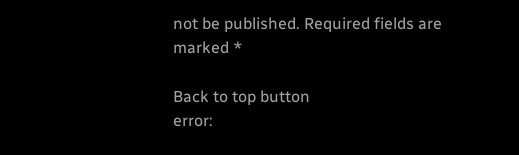not be published. Required fields are marked *

Back to top button
error: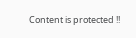Content is protected !!